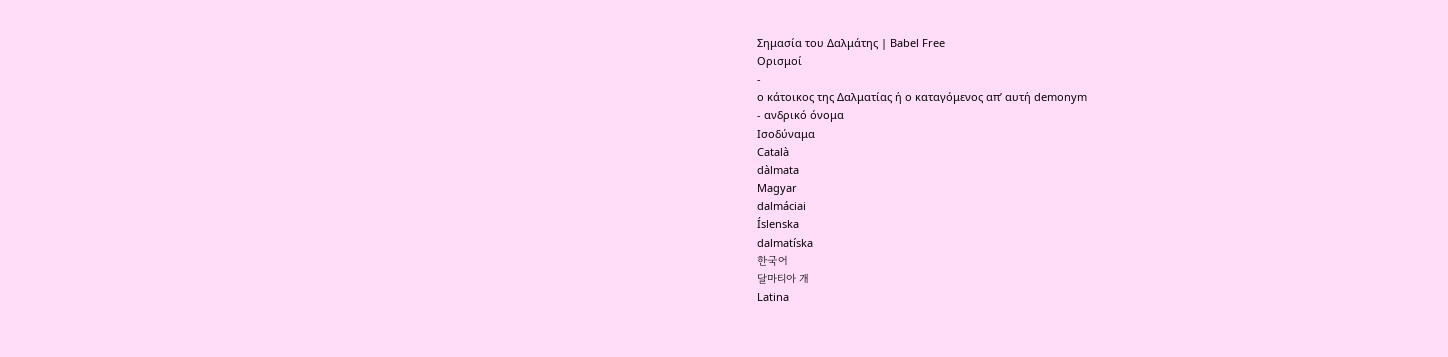Σημασία του Δαλμάτης | Babel Free
Ορισμοί
-
ο κάτοικος της Δαλματίας ή ο καταγόμενος απ’ αυτή demonym
- ανδρικό όνομα
Ισοδύναμα
Català
dàlmata
Magyar
dalmáciai
Íslenska
dalmatíska
한국어
달마티아 개
Latina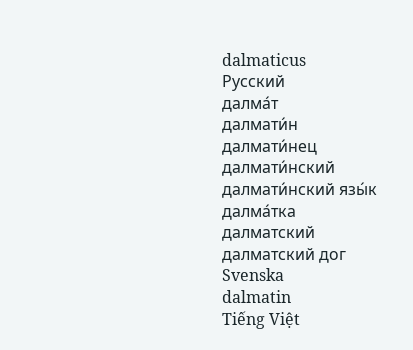dalmaticus
Русский
далма́т
далмати́н
далмати́нец
далмати́нский
далмати́нский язы́к
далма́тка
далматский
далматский дог
Svenska
dalmatin
Tiếng Việt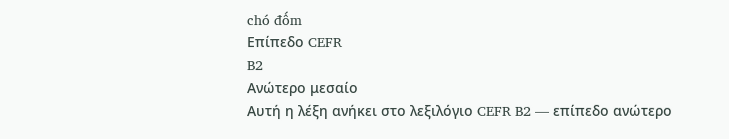chó đốm
Επίπεδο CEFR
B2
Ανώτερο μεσαίο
Αυτή η λέξη ανήκει στο λεξιλόγιο CEFR B2 — επίπεδο ανώτερο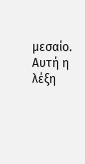μεσαίο.
Αυτή η λέξη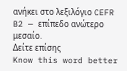ανήκει στο λεξιλόγιο CEFR B2 — επίπεδο ανώτερο μεσαίο.
Δείτε επίσης
Know this word better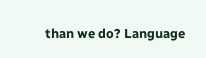than we do? Language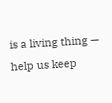is a living thing — help us keep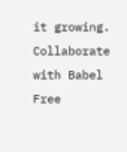it growing. Collaborate with Babel Free